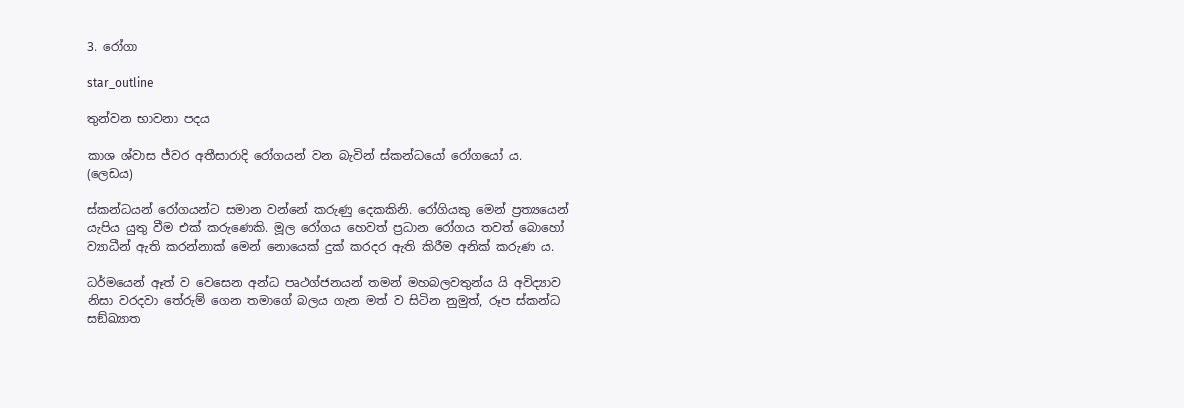3. රෝගා

star_outline

තුන්වන භාවනා පදය

කාශ ශ්වාස ජ්වර අතීසාරාදි රෝගයන් වන බැවින් ස්කන්ධයෝ රෝගයෝ ය. (ලෙඩය)

ස්කන්ධයන් රෝගයන්ට සමාන වන්නේ කරුණු දෙකකිනි. රෝගියකු මෙන් ප්‍ර‍ත්‍යයෙන් යැපිය යුතු වීම එක් කරුණෙකි. මූල රෝගය හෙවත් ප්‍ර‍ධාන රෝගය තවත් බොහෝ ව්‍යාධීන් ඇති කරන්නාක් මෙන් නොයෙක් දුක් කරදර ඇති කිරීම අනික් කරුණ ය.

ධර්මයෙන් ඈත් ව වෙසෙන අන්ධ පෘථග්ජනයන් තමන් මහබලවතුන්ය යි අවිද්‍යාව නිසා වරදවා තේරුම් ගෙන තමාගේ බලය ගැන මත් ව සිටින නුමුත්, රූප ස්කන්ධ සඞ්ඛ්‍යාත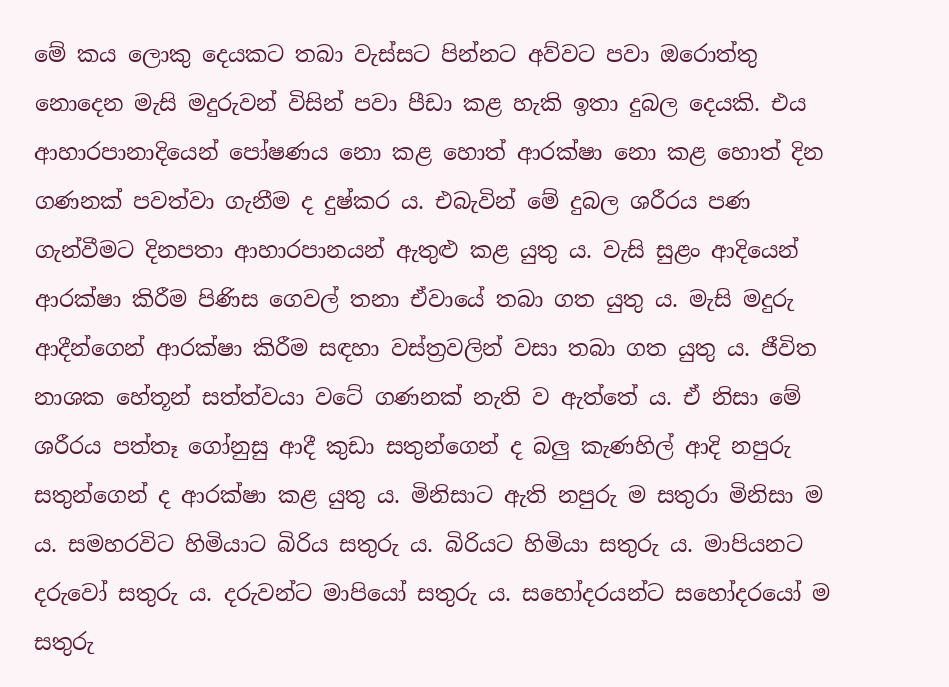මේ කය ලොකු දෙයකට තබා වැස්සට පින්නට අව්වට පවා ඔරොත්තු නොදෙන මැසි මදුරුවන් විසින් පවා පීඩා කළ හැකි ඉතා දුබල දෙයකි. එය ආහාරපානාදියෙන් පෝෂණය නො කළ හොත් ආරක්ෂා නො කළ හොත් දින ගණනක් පවත්වා ගැනීම ද දුෂ්කර ය. එබැවින් මේ දුබල ශරීරය පණ ගැන්වීමට දිනපතා ආහාරපානයන් ඇතුළු කළ යුතු ය. වැසි සුළං ආදියෙන් ආරක්ෂා කිරීම පිණිස ගෙවල් තනා ඒවායේ තබා ගත යුතු ය. මැසි මදුරු ආදීන්ගෙන් ආරක්ෂා කිරීම සඳහා වස්ත්‍ර‍වලින් වසා තබා ගත යුතු ය. ජීවිත නාශක හේතූන් සත්ත්වයා වටේ ගණනක් නැති ව ඇත්තේ ය. ඒ නිසා මේ ශරීරය පත්තෑ ගෝනුසු ආදී කුඩා සතුන්ගෙන් ද බලු කැණහිල් ආදි නපුරු සතුන්ගෙන් ද ආරක්ෂා කළ යුතු ය. මිනිසාට ඇති නපුරු ම සතුරා මිනිසා ම ය. සමහරවිට හිමියාට බිරිය සතුරු ය. බිරියට හිමියා සතුරු ය. මාපියනට දරුවෝ සතුරු ය. දරුවන්ට මාපියෝ සතුරු ය. සහෝදරයන්ට සහෝදරයෝ ම සතුරු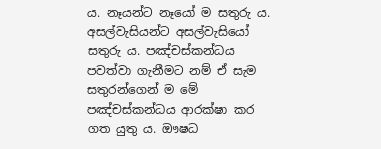ය. නෑයන්ට නෑයෝ ම සතුරු ය. අසල්වැසියන්ට අසල්වැසියෝ සතුරු ය. පඤ්චස්කන්ධය පවත්වා ගැනීමට නම් ඒ සැම සතුරන්ගෙන් ම මේ පඤ්චස්කන්ධය ආරක්ෂා කර ගත යුතු ය. ඖෂධ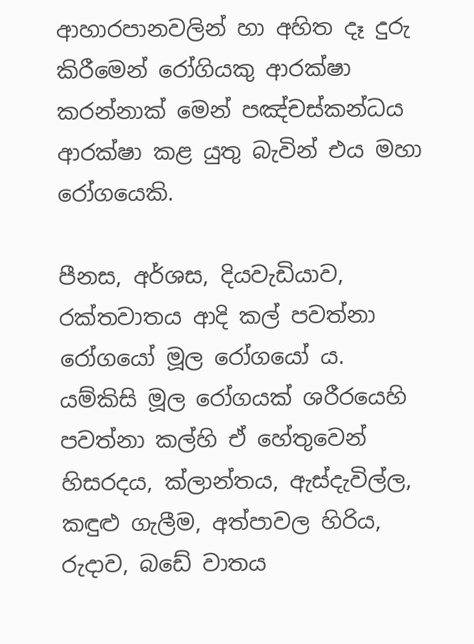ආහාරපානවලින් හා අහිත දෑ දුරු කිරීමෙන් රෝගියකු ආරක්ෂා කරන්නාක් මෙන් පඤ්චස්කන්ධය ආරක්ෂා කළ යුතු බැවින් එය මහා රෝගයෙකි.

පීනස, අර්ශස, දියවැඩියාව, රක්තවාතය ආදි කල් පවත්නා රෝගයෝ මූල රෝගයෝ ය. යම්කිසි මූල රෝගයක් ශරීරයෙහි පවත්නා කල්හි ඒ හේතුවෙන් හිසරදය, ක්ලාන්තය, ඇස්දැවිල්ල, කඳුළු ගැලීම, අත්පාවල හිරිය, රුදාව, බඩේ වාතය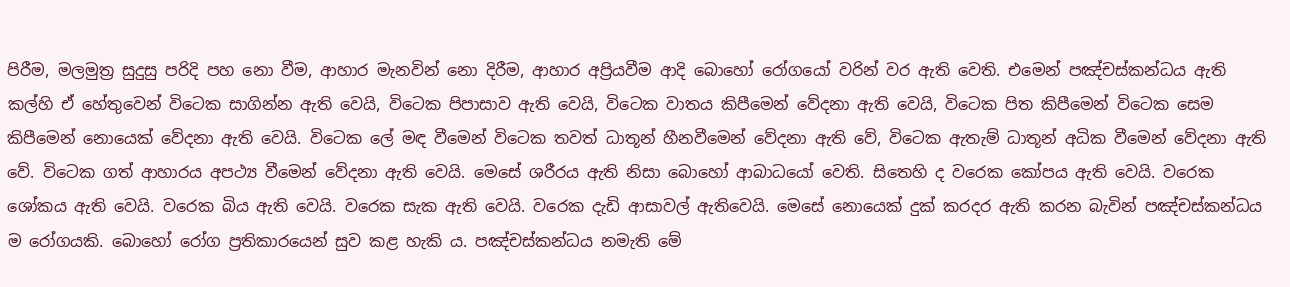පිරීම, මලමුත්‍ර‍ සුදුසු පරිදි පහ නො වීම, ආහාර මැනවින් නො දිරීම, ආහාර අප්‍රියවීම ආදි බොහෝ රෝගයෝ වරින් වර ඇති වෙති. එමෙන් පඤ්චස්කන්ධය ඇති කල්හි ඒ හේතුවෙන් විටෙක සාගින්න ඇති වෙයි, විටෙක පිපාසාව ඇති වෙයි, විටෙක වාතය කිපීමෙන් වේදනා ඇති වෙයි, විටෙක පිත කිපීමෙන් විටෙක සෙම කිපීමෙන් නොයෙක් වේදනා ඇති වෙයි. විටෙක ලේ මඳ වීමෙන් විටෙක තවත් ධාතූන් හීනවීමෙන් වේදනා ඇති වේ, විටෙක ඇතැම් ධාතූන් අධික වීමෙන් වේදනා ඇති වේ. විටෙක ගත් ආහාරය අපථ්‍ය වීමෙන් වේදනා ඇති වෙයි. මෙසේ ශරීරය ඇති නිසා බොහෝ ආබාධයෝ වෙති. සිතෙහි ද වරෙක කෝපය ඇති වෙයි. වරෙක ශෝකය ඇති වෙයි. වරෙක බිය ඇති වෙයි. වරෙක සැක ඇති වෙයි. වරෙක දැඩි ආසාවල් ඇතිවෙයි. මෙසේ නොයෙක් දුක් කරදර ඇති කරන බැවින් පඤ්චස්කන්ධය ම රෝගයකි. බොහෝ රෝග ප්‍ර‍තිකාරයෙන් සුව කළ හැකි ය. පඤ්චස්කන්ධය නමැති මේ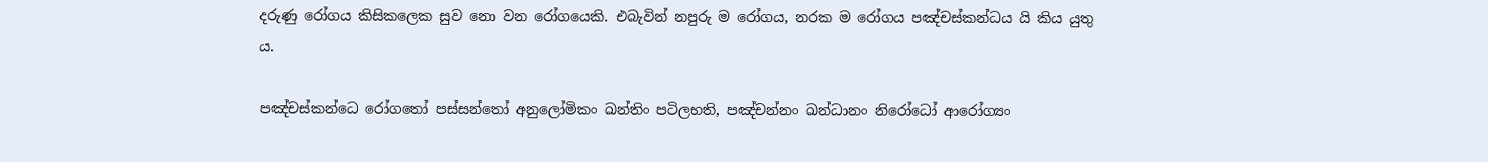දරුණු රෝගය කිසිකලෙක සුව නො වන රෝගයෙකි. එබැවින් නපුරු ම රෝගය, නරක ම රෝගය පඤ්චස්කන්ධය යි කිය යුතු ය.

පඤ්චස්කන්ධෙ රෝගතෝ පස්සන්තෝ අනුලෝමිකං ඛන්තිං පටිලභති, පඤ්චන්නං ඛන්ධානං නිරෝධෝ ආරෝග්‍යං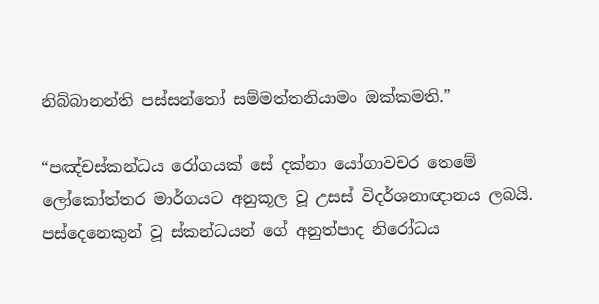නිබ්බානන්ති පස්සන්තෝ සම්මත්තනියාමං ඔක්කමති.”

“පඤ්චස්කන්ධය රෝගයක් සේ දක්නා යෝගාවචර තෙමේ ලෝකෝත්තර මාර්ගයට අනුකූල වූ උසස් විදර්ශනාඥානය ලබයි. පස්දෙනෙකුන් වූ ස්කන්ධයන් ගේ අනුත්පාද නිරෝධය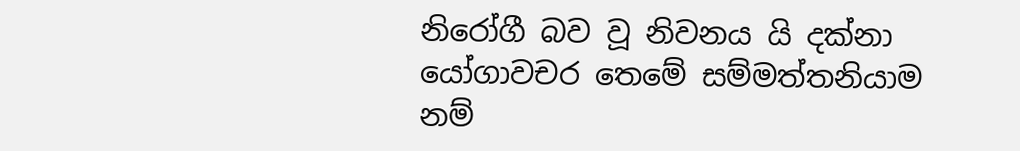නිරෝගී බව වූ නිවනය යි දක්නා යෝගාවචර තෙමේ සම්මත්තනියාම නම්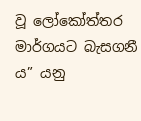වූ ලෝකෝත්තර මාර්ගයට බැසගනී ය” යනු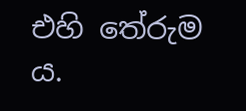එහි තේරුම ය.